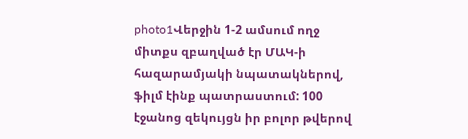photo1Վերջին 1-2 ամսում ողջ միտքս զբաղված էր ՄԱԿ-ի հազարամյակի նպատակներով, ֆիլմ էինք պատրաստում: 100 էջանոց զեկույցն իր բոլոր թվերով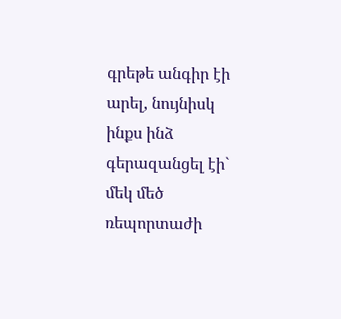գրեթե անգիր էի արել, նույնիսկ ինքս ինձ գերազանցել էի` մեկ մեծ ռեպորտաժի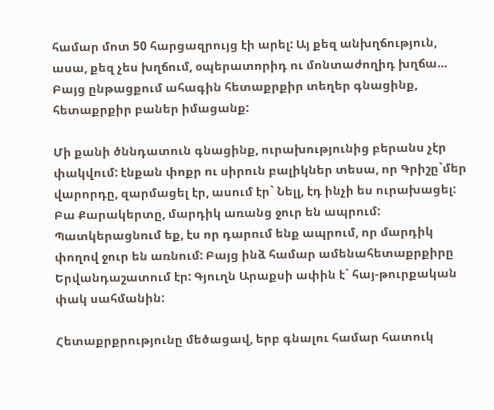համար մոտ 50 հարցազրույց էի արել: Այ քեզ անխղճություն, ասա, քեզ չես խղճում, օպերատորիդ ու մոնտաժողիդ խղճա… Բայց ընթացքում ահագին հետաքրքիր տեղեր գնացինք, հետաքրքիր բաներ իմացանք:

Մի քանի ծննդատուն գնացինք, ուրախությունից բերանս չէր փակվում: էնքան փոքր ու սիրուն բալիկներ տեսա, որ Գրիշը`մեր վարորդը, զարմացել էր, ասում էր` Նելլ, էդ ինչի ես ուրախացել: Բա Քարակերտը, մարդիկ առանց ջուր են ապրում: Պատկերացնում եք, էս որ դարում ենք ապրում, որ մարդիկ փողով ջուր են առնում: Բայց ինձ համար ամենահետաքրքիրը Երվանդաշատում էր: Գյուղն Արաքսի ափին է` հայ-թուրքական փակ սահմանին:

Հետաքրքրությունը մեծացավ, երբ գնալու համար հատուկ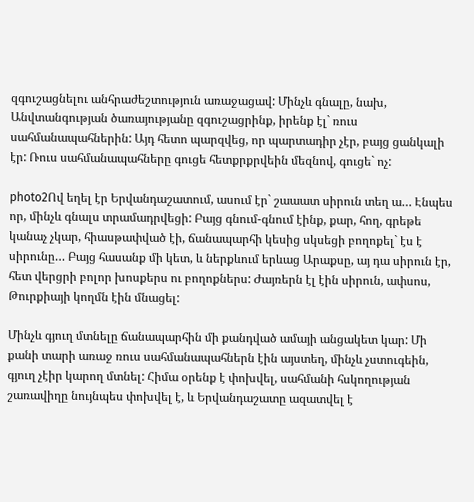զգուշացնելու անհրաժեշտություն առաջացավ: Մինչև գնալը, նախ, Անվտանգության ծառայությանը զգուշացրինք, իրենք էլ` ռուս սահմանապահներին: Այդ հետո պարզվեց, որ պարտադիր չէր, բայց ցանկալի էր: Ռուս սահմանապահները գուցե հետքրքրվեին մեզնով, գուցե` ոչ:

photo2Ով եղել էր Երվանդաշատում, ասում էր` շաաատ սիրուն տեղ ա… Էնպես որ, մինչև գնալս տրամադրվեցի: Բայց գնում-գնում էինք, քար, հող, գրեթե կանաչ չկար, հիասթափված էի, ճանապարհի կեսից սկսեցի բողոքել` էս է սիրունը… Բայց հասանք մի կետ, և ներքևում երևաց Արաքսը, այ դա սիրուն էր, հետ վերցրի բոլոր խոսքերս ու բողոքներս: Ժայռերն էլ էին սիրուն, ափսոս, Թուրքիայի կողմն էին մնացել:

Մինչև գյուղ մտնելը ճանապարհին մի քանդված ամայի անցակետ կար: Մի քանի տարի առաջ ռուս սահմանապահներն էին այստեղ, մինչև չստուգեին, գյուղ չէիր կարող մտնել: Հիմա օրենք է փոխվել, սահմանի հսկողության շառավիղը նույնպես փոխվել է, և Երվանդաշատը ազատվել է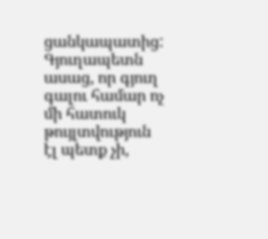ցանկապատից: Գյուղապետն ասաց, որ գյուղ գալու համար ոչ մի հատուկ թույլտվություն էլ պետք չի,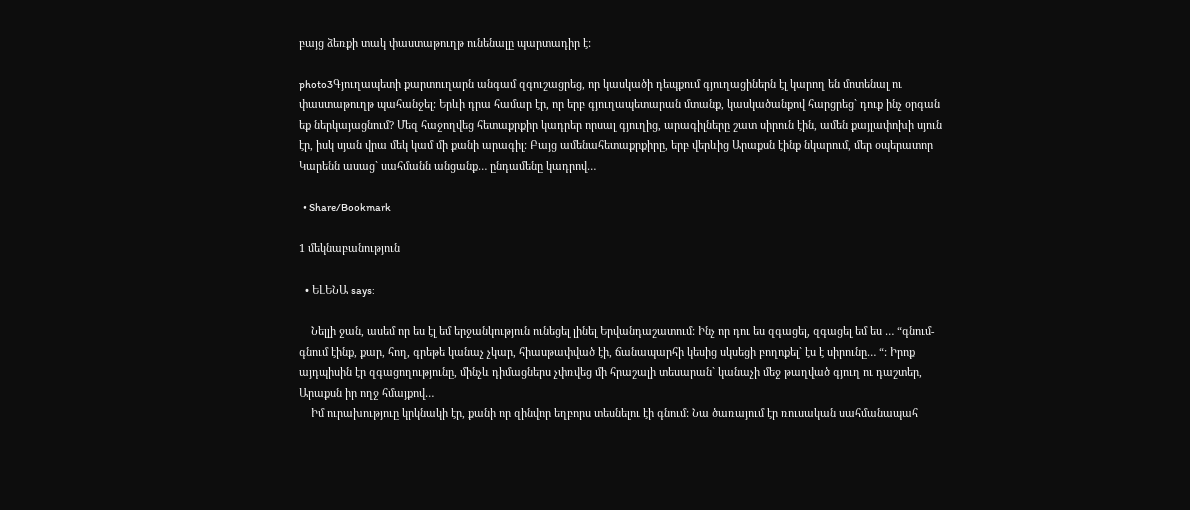բայց ձեռքի տակ փաստաթուղթ ունենալը պարտադիր է:

photo3Գյուղապետի քարտուղարն անգամ զգուշացրեց, որ կասկածի դեպքում գյուղացիներն էլ կարող են մոտենալ ու փաստաթուղթ պահանջել: Երևի դրա համար էր, որ երբ գյուղապետարան մտանք, կասկածանքով հարցրեց` դուք ինչ օրգան եք ներկայացնում? Մեզ հաջողվեց հետաքրքիր կադրեր որսալ գյուղից, արագիլները շատ սիրուն էին, ամեն քայլափոխի սյուն էր, իսկ սյան վրա մեկ կամ մի քանի արագիլ: Բայց ամենահետաքրքիրը, երբ վերևից Արաքսն էինք նկարում, մեր օպերատոր Կարենն ասաց` սահմանն անցանք… ընդամենը կադրով…

  • Share/Bookmark

1 մեկնաբանություն

  • ԵԼԵՆԱ says:

    Նելլի ջան, ասեմ որ ես էլ եմ երջանկություն ունեցել լինել Երվանդաշատում: Ինչ որ դու ես զգացել, զգացել եմ ես … “գնում-գնում էինք, քար, հող, գրեթե կանաչ չկար, հիասթափված էի, ճանապարհի կեսից սկսեցի բողոքել` էս է սիրունը… “: Իրոք այդպիսին էր զգացողությունը, մինչև դիմացներս չփռվեց մի հրաշալի տեսարան` կանաչի մեջ թաղված գյուղ ու դաշտեր, Արաքսն իր ողջ հմայքով…
    Իմ ուրախություը կրկնակի էր, քանի որ զինվոր եղբորս տեսնելու էի գնում: Նա ծառայում էր ռուսական սահմանապահ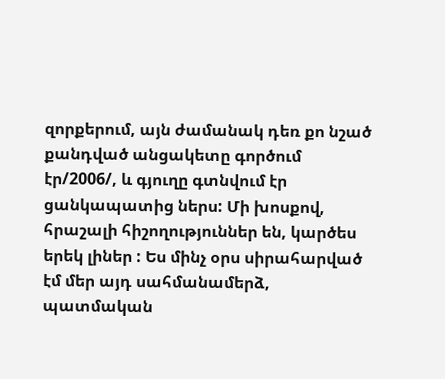զորքերում, այն ժամանակ դեռ քո նշած քանդված անցակետը գործում էր/2006/, և գյուղը գտնվում էր ցանկապատից ներս: Մի խոսքով, հրաշալի հիշողություններ են, կարծես երեկ լիներ : Ես մինչ օրս սիրահարված էմ մեր այդ սահմանամերձ, պատմական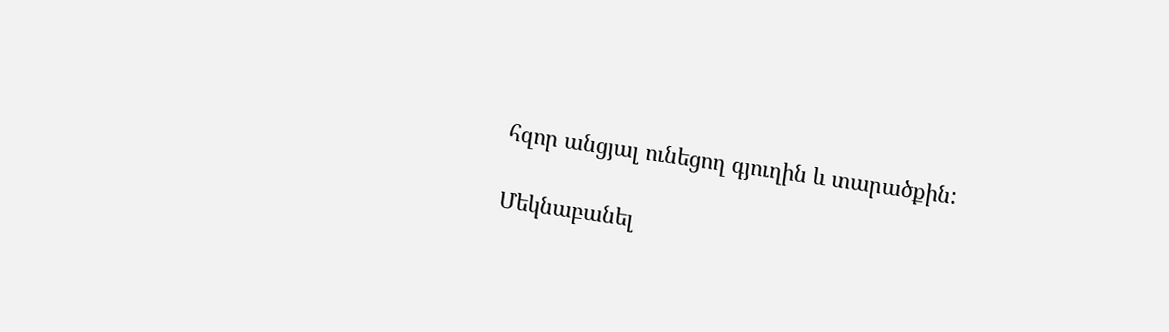հզոր անցյալ ունեցող գյուղին և տարածքին:

Մեկնաբանել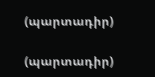(պարտադիր)

(պարտադիր)